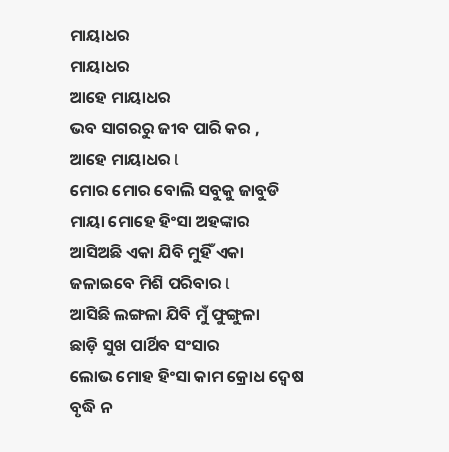ମାୟାଧର
ମାୟାଧର
ଆହେ ମାୟାଧର
ଭବ ସାଗରରୁ ଜୀବ ପାରି କର ,
ଆହେ ମାୟାଧର l
ମୋର ମୋର ବୋଲି ସବୁକୁ ଜାବୁଡି
ମାୟା ମୋହେ ହିଂସା ଅହଙ୍କାର
ଆସିଅଛି ଏକା ଯିବି ମୁହିଁ ଏକା
ଜଳାଇବେ ମିଶି ପରିବାର l
ଆସିଛି ଲଙ୍ଗଳା ଯିବି ମୁଁ ଫୁଙ୍ଗୁଳା
ଛାଡ଼ି ସୁଖ ପାର୍ଥିବ ସଂସାର
ଲୋଭ ମୋହ ହିଂସା କାମ କ୍ରୋଧ ଦ୍ଵେଷ
ବୃଦ୍ଧି ନ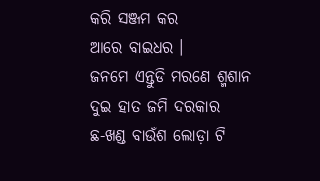କରି ସଞ୍ଜମ କର
ଆରେ ବାଇଧର ।
ଜନମେ ଏନ୍ତୁଡି ମରଣେ ଶ୍ମଶାନ
ଦୁଇ ହାତ ଜମି ଦରକାର
ଛ-ଖଣ୍ଡ ବାଉଁଶ ଲୋଡ଼ା ଟି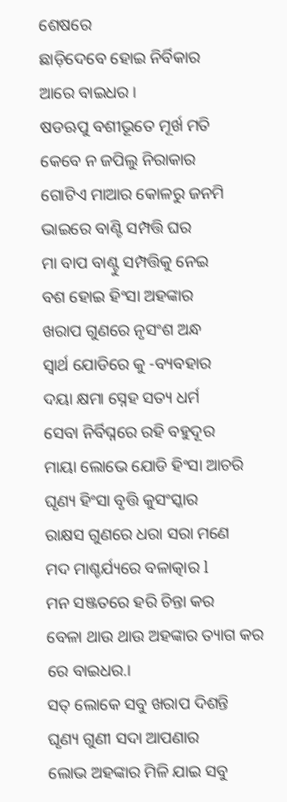ଶେଷରେ
ଛାଡ଼ିଦେବେ ହୋଇ ନିର୍ବିକାର
ଆରେ ବାଇଧର ।
ଷଡଋପୁ ବଶୀଭୂତେ ମୂର୍ଖ ମତି
କେବେ ନ ଜପିଲୁ ନିରାକାର
ଗୋଟିଏ ମାଆର କୋଳରୁ ଜନମି
ଭାଇରେ ବାଣ୍ଟି ସମ୍ପତ୍ତି ଘର
ମା ବାପ ବାଣ୍ଟୁ ସମ୍ପତ୍ତିକୁ ନେଇ
ବଶ ହୋଇ ହିଂସା ଅହଙ୍କାର
ଖରାପ ଗୁଣରେ ନୃସଂଶ ଅନ୍ଧ
ସ୍ୱାର୍ଥ ଯୋଡିରେ କୁ -ବ୍ୟବହାର
ଦୟା କ୍ଷମା ସ୍ନେହ ସତ୍ୟ ଧର୍ମ
ସେବା ନିର୍ବିଘ୍ନରେ ରହି ବହୁଦୂର
ମାୟା ଲୋଭେ ଯୋଡି ହିଂସା ଆଚରି
ଘୃଣ୍ୟ ହିଂସା ବୃତ୍ତି କୁସଂସ୍କାର
ରାକ୍ଷସ ଗୁଣରେ ଧରା ସରା ମଣେ
ମଦ ମାଶ୍ଚର୍ଯ୍ୟରେ ବଳାତ୍କାର l
ମନ ସଞ୍ଜତରେ ହରି ଚିନ୍ତା କର
ବେଳା ଥାଉ ଥାଉ ଅହଙ୍କାର ତ୍ୟାଗ କର
ରେ ବାଇଧର.।
ସତ୍ ଲୋକେ ସବୁ ଖରାପ ଦିଶନ୍ତି
ଘୃଣ୍ୟ ଗୁଣୀ ସଦା ଆପଣାର
ଲୋଭ ଅହଙ୍କାର ମିଳି ଯାଇ ସବୁ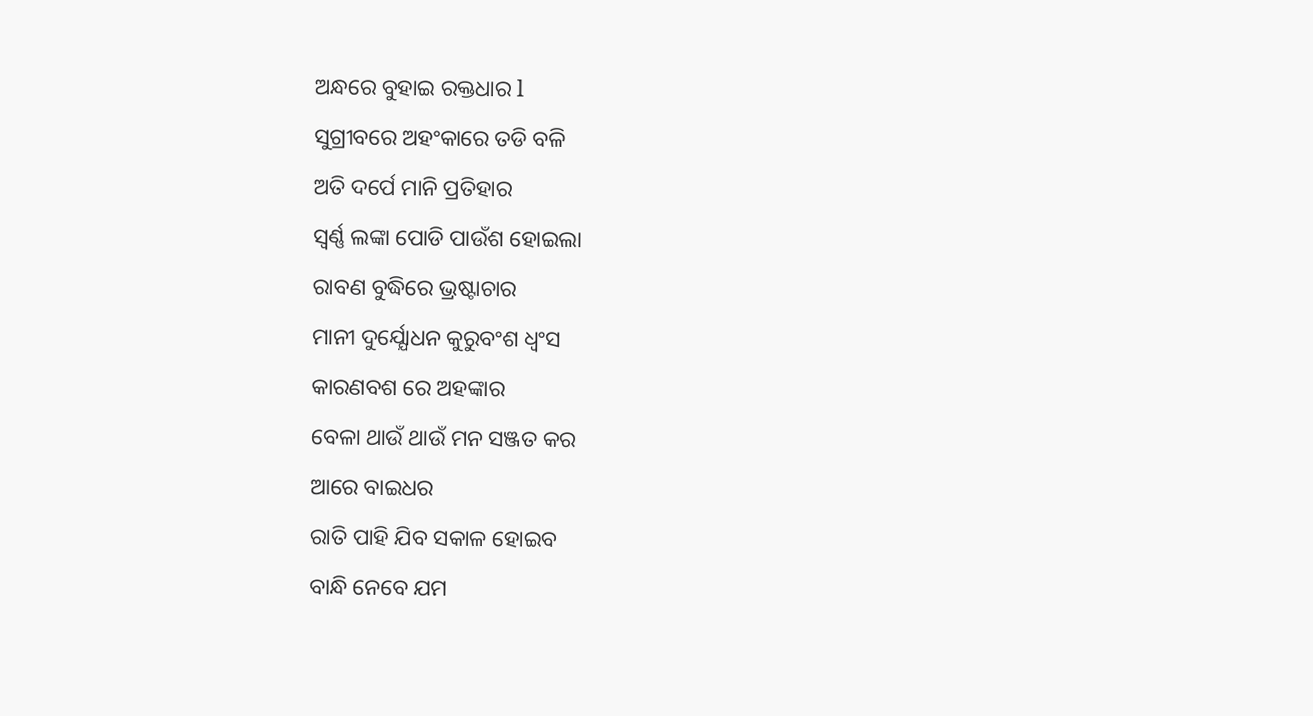ଅନ୍ଧରେ ବୁହାଇ ରକ୍ତଧାର l
ସୁଗ୍ରୀବରେ ଅହଂକାରେ ତଡି ବଳି
ଅତି ଦର୍ପେ ମାନି ପ୍ରତିହାର
ସ୍ଵର୍ଣ୍ଣ ଲଙ୍କା ପୋଡି ପାଉଁଶ ହୋଇଲା
ରାବଣ ବୁଦ୍ଧିରେ ଭ୍ରଷ୍ଟାଚାର
ମାନୀ ଦୁର୍ଯ୍ଯୋଧନ କୁରୁବଂଶ ଧ୍ଵଂସ
କାରଣବଶ ରେ ଅହଙ୍କାର
ବେଳା ଥାଉଁ ଥାଉଁ ମନ ସଞ୍ଜତ କର
ଆରେ ବାଇଧର
ରାତି ପାହି ଯିବ ସକାଳ ହୋଇବ
ବାନ୍ଧି ନେବେ ଯମ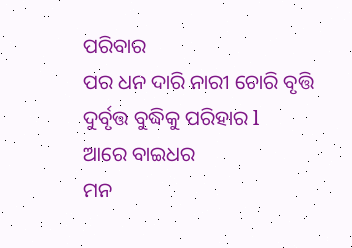ପରିବାର
ପର ଧନ ଦାରି ନାରୀ ଚୋରି ବୃତ୍ତି
ଦୁର୍ବୃତ୍ତ ବୁଦ୍ଧିକୁ ପରିହାର l
ଆରେ ବାଇଧର
ମନ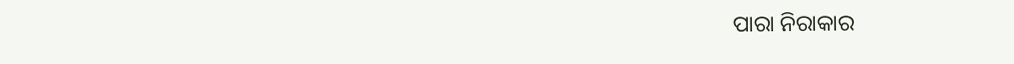ପାରା ନିରାକାର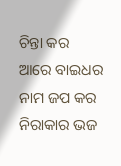ଚିନ୍ତା କର
ଆରେ ବାଇଧର
ନାମ ଜପ କର ନିରାକାର ଭଜ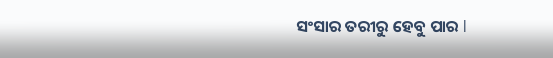ସଂସାର ତରୀରୁ ହେବୁ ପାର l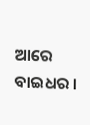ଆରେ ବାଇଧର ।